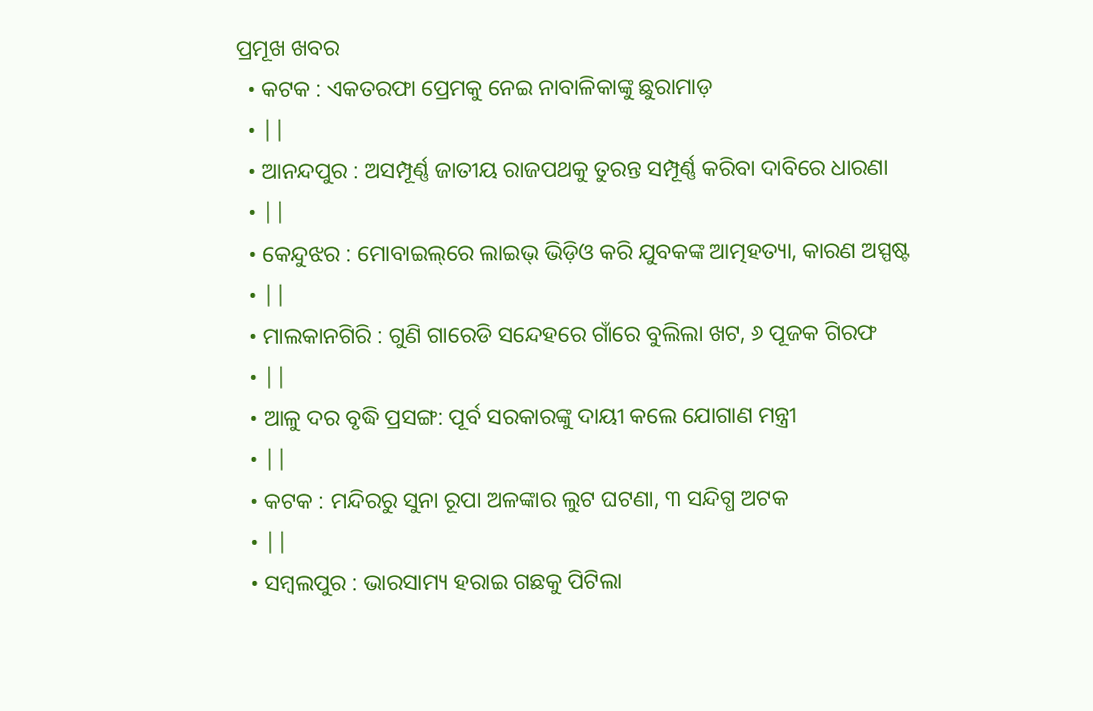ପ୍ରମୂଖ ଖବର
  • କଟକ : ଏକତରଫା ପ୍ରେମକୁ ନେଇ ନାବାଳିକାଙ୍କୁ ଛୁରାମାଡ଼
  • ||
  • ଆନନ୍ଦପୁର : ଅସମ୍ପୂର୍ଣ୍ଣ ଜାତୀୟ ରାଜପଥକୁ ତୁରନ୍ତ ସମ୍ପୂର୍ଣ୍ଣ କରିବା ଦାବିରେ ଧାରଣା
  • ||
  • କେନ୍ଦୁଝର : ମୋବାଇଲ୍‌ରେ ଲାଇଭ୍‌ ଭିଡ଼ିଓ କରି ଯୁବକଙ୍କ ଆତ୍ମହତ୍ୟା, କାରଣ ଅସ୍ପଷ୍ଟ
  • ||
  • ମାଲକାନଗିରି : ଗୁଣି ଗାରେଡି ସନ୍ଦେହରେ ଗାଁରେ ବୁଲିଲା ଖଟ, ୬ ପୂଜକ ଗିରଫ
  • ||
  • ଆଳୁ ଦର ବୃଦ୍ଧି ପ୍ରସଙ୍ଗ: ପୂର୍ବ ସରକାରଙ୍କୁ ଦାୟୀ କଲେ ଯୋଗାଣ ମନ୍ତ୍ରୀ
  • ||
  • କଟକ : ମନ୍ଦିରରୁ ସୁନା ରୂପା ଅଳଙ୍କାର ଲୁଟ ଘଟଣା, ୩ ସନ୍ଦିଗ୍ଧ ଅଟକ
  • ||
  • ସମ୍ୱଲପୁର : ଭାରସାମ୍ୟ ହରାଇ ଗଛକୁ ପିଟିଲା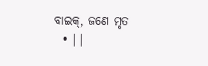ବାଇକ୍‌, ଜଣେ ମୃତ
  • ||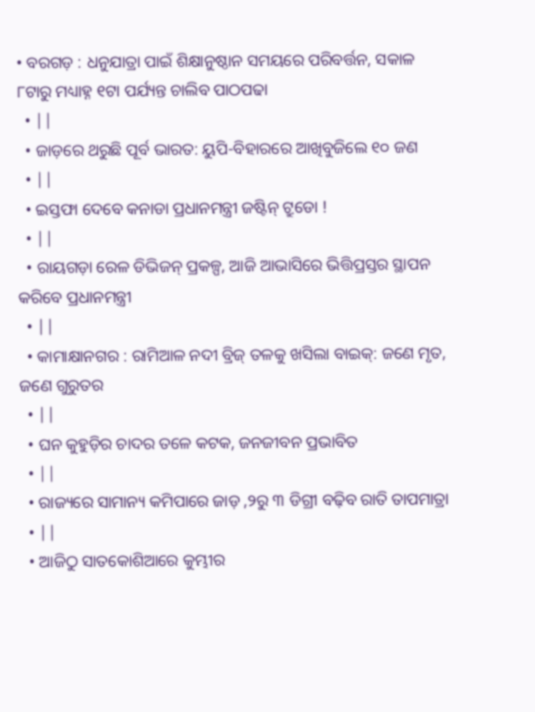• ବରଗଡ଼ : ଧନୁଯାତ୍ରା ପାଇଁ ଶିକ୍ଷାନୁଷ୍ଠାନ ସମୟରେ ପରିବର୍ତ୍ତନ, ସକାଳ ୮ଟାରୁ ମଧ୍ୟାହ୍ନ ୧ଟା ପର୍ଯ୍ୟନ୍ତ ଚାଲିବ ପାଠପଢା
  • ||
  • ଜାଡ଼ରେ ଥରୁଛି ପୂର୍ବ ଭାରତ: ୟୁପି-ବିହାରରେ ଆଖିବୁଜିଲେ ୧୦ ଜଣ
  • ||
  • ଇସ୍ତଫା ଦେବେ କନାଡା ପ୍ରଧାନମନ୍ତ୍ରୀ ଜଷ୍ଟିନ୍ ଟ୍ରୁଡୋ !
  • ||
  • ରାୟଗଡ଼ା ରେଳ ଡିଭିଜନ୍‌ ପ୍ରକଳ୍ପ, ଆଜି ଆଭାସିରେ ଭିତ୍ତିପ୍ରସ୍ତର ସ୍ଥାପନ କରିବେ ପ୍ରଧାନମନ୍ତ୍ରୀ
  • ||
  • କାମାକ୍ଷାନଗର : ରାମିଆଳ ନଦୀ ବ୍ରିଜ୍‌ ତଳକୁ ଖସିଲା ବାଇକ୍‌: ଜଣେ ମୃତ, ଜଣେ ଗୁରୁତର
  • ||
  • ଘନ କୁହୁଡ଼ିର ଚାଦର ତଳେ କଟକ, ଜନଜୀବନ ପ୍ରଭାବିତ
  • ||
  • ରାଜ୍ୟରେ ସାମାନ୍ୟ କମିପାରେ ଜାଡ଼ ,୨ରୁ ୩ ଡିଗ୍ରୀ ବଢ଼ିବ ରାତି ତାପମାତ୍ରା
  • ||
  • ଆଜିଠୁ ସାତକୋଶିଆରେ କୁମ୍ଭୀର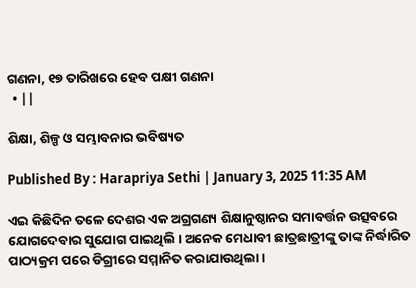ଗଣନା, ୧୭ ତାରିଖରେ ହେବ ପକ୍ଷୀ ଗଣନା
  • ||

ଶିକ୍ଷା, ଶିଳ୍ପ ଓ ସମ୍ଭାବନାର ଭବିଷ୍ୟତ

Published By : Harapriya Sethi | January 3, 2025 11:35 AM

ଏଇ କିଛିଦିନ ତଳେ ଦେଶର ଏକ ଅଗ୍ରଗଣ୍ୟ ଶିକ୍ଷାନୁଷ୍ଠାନର ସମାବର୍ତ୍ତନ ଉତ୍ସବରେ ଯୋଗଦେବାର ସୁଯୋଗ ପାଇଥିଲି । ଅନେକ ମେଧାବୀ ଛାତ୍ରଛାତ୍ରୀଙ୍କୁ ତାଙ୍କ ନିର୍ଦ୍ଧାରିତ ପାଠ୍ୟକ୍ରମ ପରେ ଡିଗ୍ରୀରେ ସମ୍ମାନିତ କରାଯାଉଥିଲା ।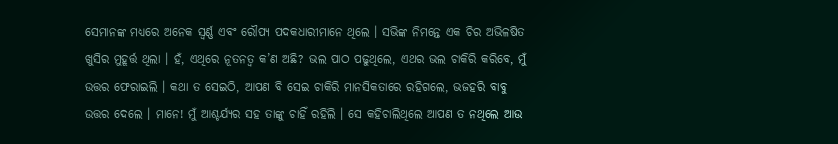ସେମାନଙ୍କ ମଧ୍ୟରେ ଅନେକ ସ୍ୱର୍ଣ୍ଣ ଏବଂ ରୌପ୍ୟ ପଦକଧାରୀମାନେ ଥିଲେ । ସଭିଙ୍କ ନିମନ୍ତେ ଏକ ଚିର ଅଭିଳଷିତ ଖୁସିର ମୁହୂର୍ତ୍ତ ଥିଲା । ହଁ, ଏଥିରେ ନୂତନତ୍ୱ କ’ଣ ଅଛି? ଭଲ ପାଠ ପଢୁଥିଲେ, ଏଥର ଭଲ ଚାକିରି କରିବେ, ମୁଁ ଉତ୍ତର ଫେରାଇଲି । କଥା ତ ସେଇଠି, ଆପଣ ବି ସେଇ ଚାକିରି ମାନସିକତାରେ ରହିଗଲେ, ଭଜହରି ବାବୁ ଉତ୍ତର ଦେଲେ । ମାନେ! ମୁଁ ଆଶ୍ଚର୍ଯ୍ୟର ସହ ତାଙ୍କୁ ଚାହିଁ ରହିଲି । ସେ କହିଚାଲିଥିଲେ ଆପଣ ତ ନଥିଲେ ଆଉ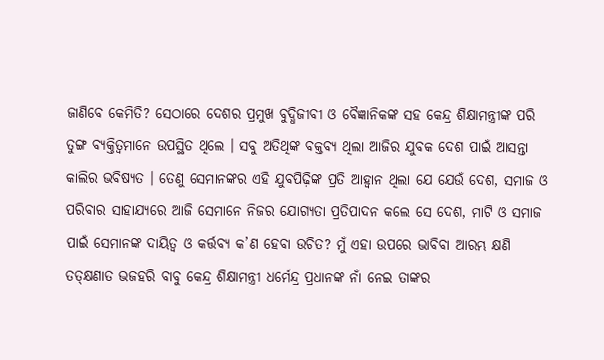ଜାଣିବେ କେମିତି? ସେଠାରେ ଦେଶର ପ୍ରମୁଖ ବୁଦ୍ଧିଜୀବୀ ଓ ବୈଜ୍ଞାନିକଙ୍କ ସହ କେନ୍ଦ୍ର ଶିକ୍ଷାମନ୍ତ୍ରୀଙ୍କ ପରି ତୁଙ୍ଗ ବ୍ୟକ୍ତିତ୍ୱମାନେ ଉପସ୍ଥିତ ଥିଲେ । ସବୁ ଅତିଥିଙ୍କ ବକ୍ତବ୍ୟ ଥିଲା ଆଜିର ଯୁବକ ଦେଶ ପାଇଁ ଆସନ୍ତା କାଲିର ଭବିଷ୍ୟତ । ତେଣୁ ସେମାନଙ୍କର ଏହି ଯୁବପିଢ଼ିଙ୍କ ପ୍ରତି ଆହ୍ୱାନ ଥିଲା ଯେ ଯେଉଁ ଦେଶ, ସମାଜ ଓ ପରିବାର ସାହାଯ୍ୟରେ ଆଜି ସେମାନେ ନିଜର ଯୋଗ୍ୟତା ପ୍ରତିପାଦନ କଲେ ସେ ଦେଶ, ମାଟି ଓ ସମାଜ ପାଇଁ ସେମାନଙ୍କ ଦାୟିତ୍ୱ ଓ କର୍ତ୍ତବ୍ୟ କ’ଣ ହେବା ଉଚିତ? ମୁଁ ଏହା ଉପରେ ଭାବିବା ଆରମ୍ଭ କ୍ଷଣି ତତ୍‌କ୍ଷଣାତ ଭଜହରି ବାବୁ କେନ୍ଦ୍ର ଶିକ୍ଷାମନ୍ତ୍ରୀ ଧର୍ମେନ୍ଦ୍ର ପ୍ରଧାନଙ୍କ ନାଁ ନେଇ ତାଙ୍କର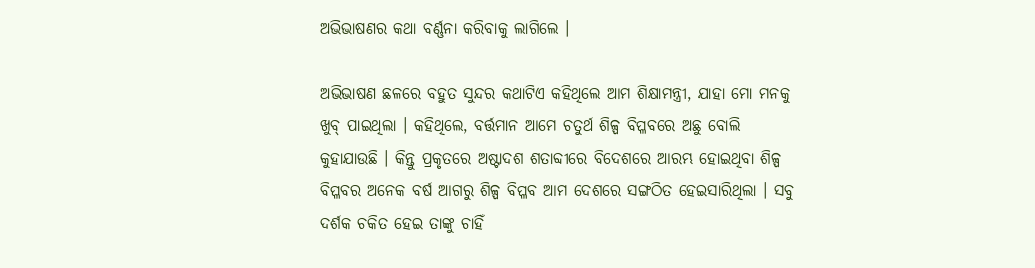ଅଭିଭାଷଣର କଥା ବର୍ଣ୍ଣନା କରିବାକୁ ଲାଗିଲେ ।

ଅଭିଭାଷଣ ଛଳରେ ବହୁତ ସୁନ୍ଦର କଥାଟିଏ କହିଥିଲେ ଆମ ଶିକ୍ଷାମନ୍ତ୍ରୀ, ଯାହା ମୋ ମନକୁ ଖୁବ୍‌ ପାଇଥିଲା । କହିଥିଲେ, ବର୍ତ୍ତମାନ ଆମେ ଚତୁର୍ଥ ଶିଳ୍ପ ବିପ୍ଳବରେ ଅଛୁ ବୋଲି କୁହାଯାଉଛି । କିନ୍ତୁ ପ୍ରକୃତରେ ଅଷ୍ଟାଦଶ ଶତାବ୍ଦୀରେ ବିଦେଶରେ ଆରମ୍ଭ ହୋଇଥିବା ଶିଳ୍ପ ବିପ୍ଳବର ଅନେକ ବର୍ଷ ଆଗରୁ ଶିଳ୍ପ ବିପ୍ଳବ ଆମ ଦେଶରେ ସଙ୍ଗଠିତ ହେଇସାରିଥିଲା । ସବୁ ଦର୍ଶକ ଚକିତ ହେଇ ତାଙ୍କୁ ଚାହିଁ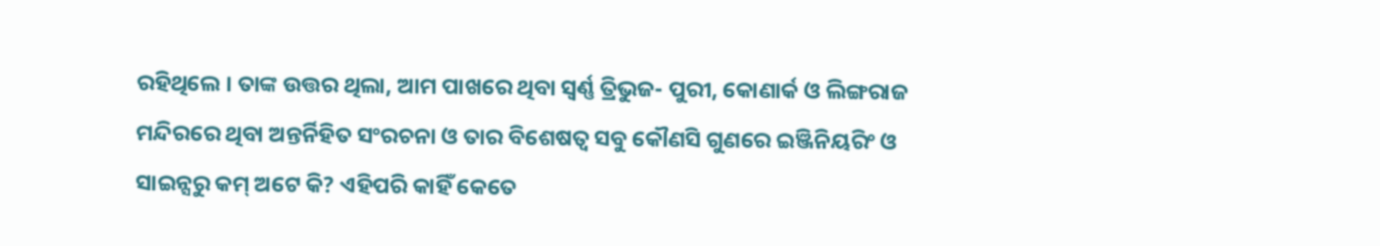ରହିଥିଲେ । ତାଙ୍କ ଉତ୍ତର ଥିଲା, ଆମ ପାଖରେ ଥିବା ସ୍ୱର୍ଣ୍ଣ ତ୍ରିଭୁଜ- ପୁରୀ, କୋଣାର୍କ ଓ ଲିଙ୍ଗରାଜ ମନ୍ଦିରରେ ଥିବା ଅନ୍ତର୍ନିହିତ ସଂରଚନା ଓ ତାର ବିଶେଷତ୍ୱ ସବୁ କୌଣସି ଗୁଣରେ ଇଞ୍ଜିନିୟରିଂ ଓ ସାଇନ୍ସରୁ କମ୍‌ ଅଟେ କି? ଏହିପରି କାହିଁ କେତେ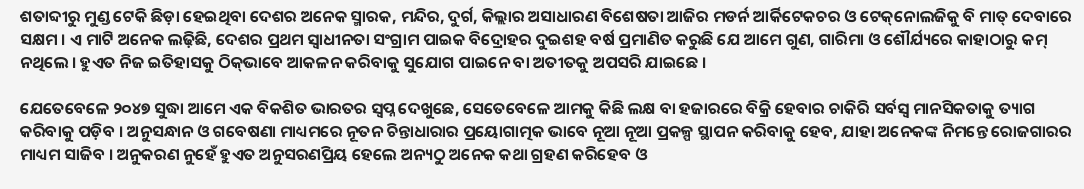ଶତାବ୍ଦୀରୁ ମୁଣ୍ଡ ଟେକି ଛିଡ଼ା ହେଇଥିବା ଦେଶର ଅନେକ ସ୍ମାରକ, ମନ୍ଦିର, ଦୁର୍ଗ, କିଲ୍ଲାର ଅସାଧାରଣ ବିଶେଷତା ଆଜିର ମଡର୍ନ ଆର୍କିଟେକଚର ଓ ଟେକ୍‌ନୋଲଜିକୁ ବି ମାତ୍‌ ଦେବାରେ ସକ୍ଷମ । ଏ ମାଟି ଅନେକ ଲଢ଼ିଛି, ଦେଶର ପ୍ରଥମ ସ୍ୱାଧୀନତା ସଂଗ୍ରାମ ପାଇକ ବିଦ୍ରୋହର ଦୁଇଶହ ବର୍ଷ ପ୍ରମାଣିତ କରୁଛି ଯେ ଆମେ ଗୁଣ, ଗାରିମା ଓ ଶୌର୍ଯ୍ୟରେ କାହାଠାରୁ କମ୍‌ ନଥିଲେ । ହୁଏତ ନିଜ ଇତିହାସକୁ ଠିକ୍‌ଭାବେ ଆକଳନ କରିବାକୁ ସୁଯୋଗ ପାଇନେ ବା ଅତୀତକୁ ଅପସରି ଯାଇଛେ ।

ଯେତେବେଳେ ୨୦୪୭ ସୁଦ୍ଧା ଆମେ ଏକ ବିକଶିତ ଭାରତର ସ୍ୱପ୍ନ ଦେଖୁଛେ, ସେତେବେଳେ ଆମକୁ କିଛି ଲକ୍ଷ ବା ହଜାରରେ ବିକ୍ରି ହେବାର ଚାକିରି ସର୍ବସ୍ୱ ମାନସିକତାକୁ ତ୍ୟାଗ କରିବାକୁ ପଡ଼ିବ । ଅନୁସନ୍ଧାନ ଓ ଗବେଷଣା ମାଧ୍ୟମରେ ନୂତନ ଚିନ୍ତାଧାରାର ପ୍ରୟୋଗାତ୍ମକ ଭାବେ ନୂଆ ନୂଆ ପ୍ରକଳ୍ପ ସ୍ଥାପନ କରିବାକୁ ହେବ, ଯାହା ଅନେକଙ୍କ ନିମନ୍ତେ ରୋଜଗାରର ମାଧ୍ୟମ ସାଜିବ । ଅନୁକରଣ ନୁହେଁ ହୁଏତ ଅନୁସରଣପ୍ରିୟ ହେଲେ ଅନ୍ୟଠୁ ଅନେକ କଥା ଗ୍ରହଣ କରିହେବ ଓ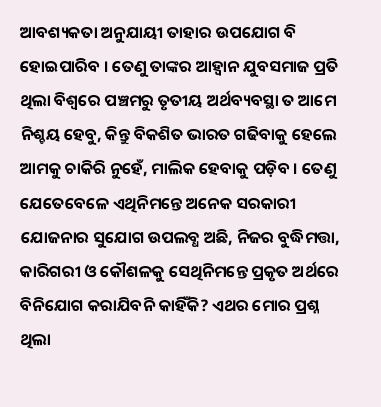ଆବଶ୍ୟକତା ଅନୁଯାୟୀ ତାହାର ଉପଯୋଗ ବି ହୋଇପାରିବ । ତେଣୁ ତାଙ୍କର ଆହ୍ୱାନ ଯୁବସମାଜ ପ୍ରତି ଥିଲା ବିଶ୍ୱରେ ପଞ୍ଚମରୁ ତୃତୀୟ ଅର୍ଥବ୍ୟବସ୍ଥା ତ ଆମେ ନିଶ୍ଚୟ ହେବୁ, କିନ୍ତୁ ବିକଶିତ ଭାରତ ଗଢିବାକୁ ହେଲେ ଆମକୁ ଚାକିରି ନୁହେଁ, ମାଲିକ ହେବାକୁ ପଡ଼ିବ । ତେଣୁ ଯେତେବେଳେ ଏଥିନିମନ୍ତେ ଅନେକ ସରକାରୀ ଯୋଜନାର ସୁଯୋଗ ଉପଲବ୍ଧ ଅଛି, ନିଜର ବୁଦ୍ଧିମତ୍ତା, କାରିଗରୀ ଓ କୌଶଳକୁ ସେଥିନିମନ୍ତେ ପ୍ରକୃତ ଅର୍ଥରେ ବିନିଯୋଗ କରାଯିବନି କାହିଁକି? ଏଥର ମୋର ପ୍ରଶ୍ନ ଥିଲା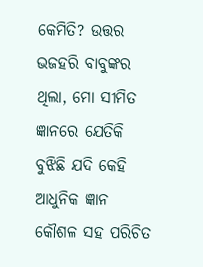କେମିତି? ଉତ୍ତର ଭଜହରି ବାବୁଙ୍କର ଥିଲା, ମୋ ସୀମିତ ଜ୍ଞାନରେ ଯେତିକି ବୁଝିଛି ଯଦି କେହି ଆଧୁନିକ ଜ୍ଞାନ କୌଶଳ ସହ ପରିଚିତ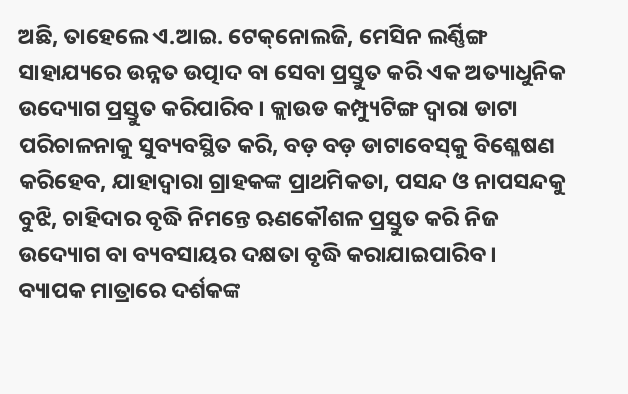ଅଛି, ତାହେଲେ ଏ.ଆଇ. ଟେକ୍‌ନୋଲଜି, ମେସିନ ଲର୍ଣ୍ଣିଙ୍ଗ ସାହାଯ୍ୟରେ ଉନ୍ନତ ଉତ୍ପାଦ ବା ସେବା ପ୍ରସ୍ତୁତ କରି ଏକ ଅତ୍ୟାଧୁନିକ ଉଦ୍ୟୋଗ ପ୍ରସ୍ତୁତ କରିପାରିବ । କ୍ଲାଉଡ କମ୍ପ୍ୟୁଟିଙ୍ଗ ଦ୍ୱାରା ଡାଟା ପରିଚାଳନାକୁ ସୁବ୍ୟବସ୍ଥିତ କରି, ବଡ଼ ବଡ଼ ଡାଟାବେସ୍‌କୁ ବିଶ୍ଳେଷଣ କରିହେବ, ଯାହାଦ୍ୱାରା ଗ୍ରାହକଙ୍କ ପ୍ରାଥମିକତା, ପସନ୍ଦ ଓ ନାପସନ୍ଦକୁ ବୁଝି, ଚାହିଦାର ବୃଦ୍ଧି ନିମନ୍ତେ ଋଣକୌଶଳ ପ୍ରସ୍ତୁତ କରି ନିଜ ଉଦ୍ୟୋଗ ବା ବ୍ୟବସାୟର ଦକ୍ଷତା ବୃଦ୍ଧି କରାଯାଇପାରିବ । ବ୍ୟାପକ ମାତ୍ରାରେ ଦର୍ଶକଙ୍କ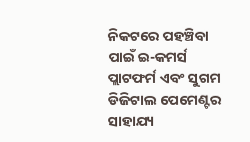ନିକଟରେ ପହଞ୍ଚିବା ପାଇଁ ଇ-କମର୍ସ ପ୍ଲାଟଫର୍ମ ଏବଂ ସୁଗମ ଡିଜିଟାଲ ପେମେଣ୍ଟର ସାହାଯ୍ୟ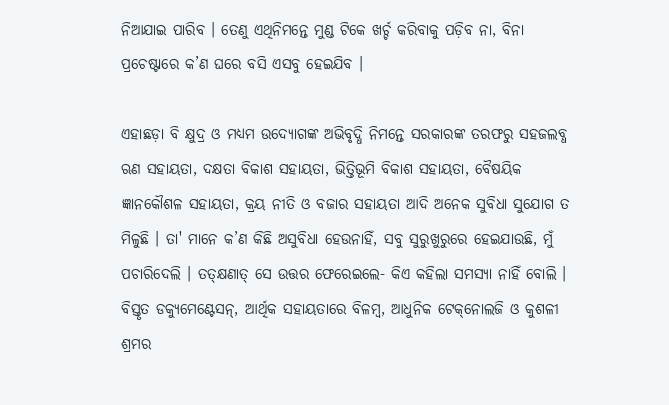ନିଆଯାଇ ପାରିବ । ତେଣୁ ଏଥିନିମନ୍ତେ ମୁଣ୍ଡ ଟିକେ ଖର୍ଚ୍ଚ କରିବାକୁ ପଡ଼ିବ ନା, ବିନା ପ୍ରଚେଷ୍ଟାରେ କ’ଣ ଘରେ ବସି ଏସବୁ ହେଇଯିବ ।

ଏହାଛଡ଼ା ବି କ୍ଷୁଦ୍ର ଓ ମଧ୍ୟମ ଉଦ୍ୟୋଗଙ୍କ ଅଭିବୃଦ୍ଧି ନିମନ୍ତେ ସରକାରଙ୍କ ତରଫରୁ ସହଜଲବ୍ଧ ଋଣ ସହାୟତା, ଦକ୍ଷତା ବିକାଶ ସହାୟତା, ଭିତ୍ତିଭୂମି ବିକାଶ ସହାୟତା, ବୈଷୟିକ ଜ୍ଞାନକୌଶଳ ସହାୟତା, କ୍ରୟ ନୀତି ଓ ବଜାର ସହାୟତା ଆଦି ଅନେକ ସୁବିଧା ସୁଯୋଗ ତ ମିଳୁଛି । ତା' ମାନେ କ’ଣ କିଛି ଅସୁବିଧା ହେଉନାହିଁ, ସବୁ ସୁରୁଖୁରୁରେ ହେଇଯାଉଛି, ମୁଁ ପଚାରିଦେଲି । ତତ୍‌କ୍ଷଣାତ୍‌ ସେ ଉତ୍ତର ଫେରେଇଲେ- କିଏ କହିଲା ସମସ୍ୟା ନାହିଁ ବୋଲି । ବିସ୍ତୃତ ଡକ୍ୟୁମେଣ୍ଟେସନ୍‌, ଆର୍ଥିକ ସହାୟତାରେ ବିଳମ୍ବ, ଆଧୁନିକ ଟେକ୍‌ନୋଲଜି ଓ କୁଶଳୀ ଶ୍ରମର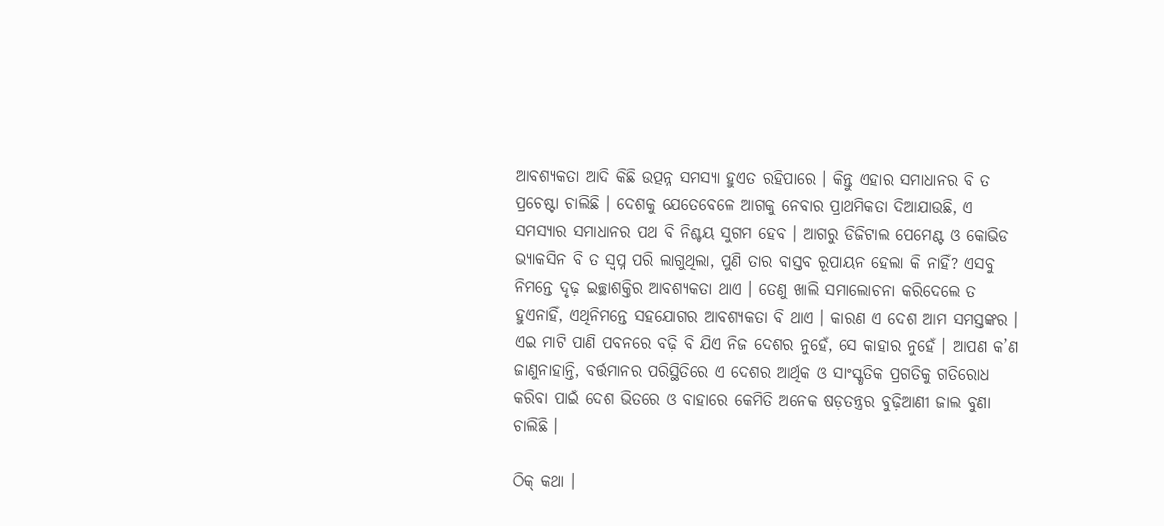ଆବଶ୍ୟକତା ଆଦି କିଛି ଉତ୍ପନ୍ନ ସମସ୍ୟା ହୁଏତ ରହିପାରେ । କିନ୍ତୁ ଏହାର ସମାଧାନର ବି ତ ପ୍ରଚେଷ୍ଟା ଚାଲିଛି । ଦେଶକୁ ଯେତେବେଳେ ଆଗକୁ ନେବାର ପ୍ରାଥମିକତା ଦିଆଯାଉଛି, ଏ ସମସ୍ୟାର ସମାଧାନର ପଥ ବି ନିଶ୍ଚୟ ସୁଗମ ହେବ । ଆଗରୁ ଡିଜିଟାଲ ପେମେଣ୍ଟ ଓ କୋଭିଡ ଭ୍ୟାକସିନ ବି ତ ସ୍ୱପ୍ନ ପରି ଲାଗୁଥିଲା, ପୁଣି ତାର ବାସ୍ତବ ରୂପାୟନ ହେଲା କି ନାହିଁ? ଏସବୁ ନିମନ୍ତେ ଦୃଢ଼ ଇଚ୍ଛାଶକ୍ତିର ଆବଶ୍ୟକତା ଥାଏ । ତେଣୁ ଖାଲି ସମାଲୋଚନା କରିଦେଲେ ତ ହୁଏନାହିଁ, ଏଥିନିମନ୍ତେ ସହଯୋଗର ଆବଶ୍ୟକତା ବି ଥାଏ । କାରଣ ଏ ଦେଶ ଆମ ସମସ୍ତଙ୍କର । ଏଇ ମାଟି ପାଣି ପବନରେ ବଢ଼ି ବି ଯିଏ ନିଜ ଦେଶର ନୁହେଁ, ସେ କାହାର ନୁହେଁ । ଆପଣ କ’ଣ ଜାଣୁନାହାନ୍ତି, ବର୍ତ୍ତମାନର ପରିସ୍ଥିତିରେ ଏ ଦେଶର ଆର୍ଥିକ ଓ ସାଂସ୍କୃତିକ ପ୍ରଗତିକୁ ଗତିରୋଧ କରିବା ପାଇଁ ଦେଶ ଭିତରେ ଓ ବାହାରେ କେମିତି ଅନେକ ଷଡ଼ତନ୍ତ୍ରର ବୁଢ଼ିଆଣୀ ଜାଲ ବୁଣା ଚାଲିଛି ।

ଠିକ୍‌ କଥା ।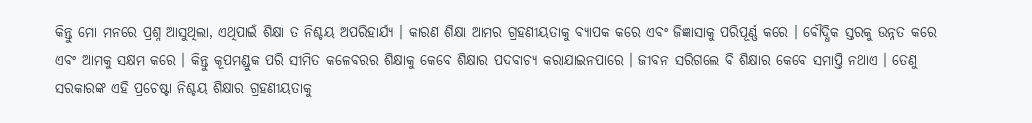କିନ୍ତୁ ମୋ ମନରେ ପ୍ରଶ୍ନ ଆସୁଥିଲା, ଏଥିପାଇଁ ଶିକ୍ଷା ତ ନିଶ୍ଚୟ ଅପରିହାର୍ଯ୍ୟ । କାରଣ ଶିକ୍ଷା ଆମର ଗ୍ରହଣୀୟତାକୁ ବ୍ୟାପକ କରେ ଏବଂ ଜିଜ୍ଞାସାକୁ ପରିପୂର୍ଣ୍ଣ କରେ । ବୌଦ୍ଧିକ ସ୍ତରକୁ ଉନ୍ନତ କରେ ଏବଂ ଆମକୁ ସକ୍ଷମ କରେ । କିନ୍ତୁ କୂପମଣ୍ଡୁକ ପରି ସୀମିତ କଳେବରର ଶିକ୍ଷାକୁ କେବେ ଶିକ୍ଷାର ପଦବାଚ୍ୟ କରାଯାଇନପାରେ । ଜୀବନ ସରିଗଲେ ବି ଶିକ୍ଷାର କେବେ ସମାପ୍ତି ନଥାଏ । ତେଣୁ ସରକାରଙ୍କ ଏହି ପ୍ରଚେଷ୍ଟା ନିଶ୍ଚୟ ଶିକ୍ଷାର ଗ୍ରହଣୀୟତାକୁ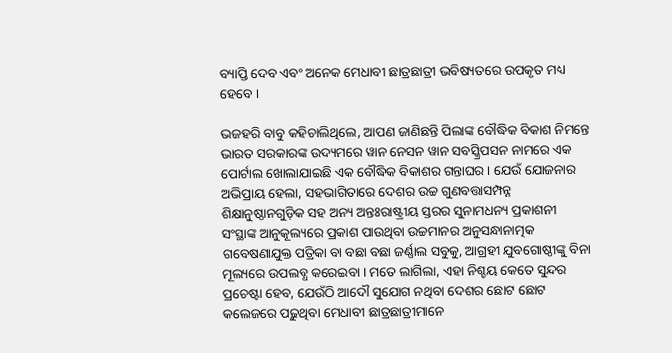ବ୍ୟାପ୍ତି ଦେବ ଏବଂ ଅନେକ ମେଧାବୀ ଛାତ୍ରଛାତ୍ରୀ ଭବିଷ୍ୟତରେ ଉପକୃତ ମଧ୍ୟ ହେବେ ।

ଭଜହରି ବାବୁ କହିଚାଲିଥିଲେ, ଆପଣ ଜାଣିଛନ୍ତି ପିଲାଙ୍କ ବୌଦ୍ଧିକ ବିକାଶ ନିମନ୍ତେ ଭାରତ ସରକାରଙ୍କ ଉଦ୍ୟମରେ ୱାନ ନେସନ ୱାନ ସବସ୍କ୍ରିପସନ ନାମରେ ଏକ ପୋର୍ଟାଲ ଖୋଲାଯାଇଛି ଏକ ବୌଦ୍ଧିକ ବିକାଶର ଗନ୍ତାଘର । ଯେଉଁ ଯୋଜନାର ଅଭିପ୍ରାୟ ହେଲା, ସହଭାଗିତାରେ ଦେଶର ଉଚ୍ଚ ଗୁଣବତ୍ତାସମ୍ପନ୍ନ ଶିକ୍ଷାନୁଷ୍ଠାନଗୁଡ଼ିକ ସହ ଅନ୍ୟ ଅନ୍ତଃରାଷ୍ଟ୍ରୀୟ ସ୍ତରର ସୁନାମଧନ୍ୟ ପ୍ରକାଶନୀ ସଂସ୍ଥାଙ୍କ ଆନୁକୂଲ୍ୟରେ ପ୍ରକାଶ ପାଉଥିବା ଉଚ୍ଚମାନର ଅନୁସନ୍ଧାନାତ୍ମକ ଗବେଷଣାଯୁକ୍ତ ପତ୍ରିକା ବା ବଛା ବଛା ଜର୍ଣ୍ଣାଲ ସବୁକୁ, ଆଗ୍ରହୀ ଯୁବଗୋଷ୍ଠୀଙ୍କୁ ବିନା ମୂଲ୍ୟରେ ଉପଲବ୍ଧ କରେଇବା । ମତେ ଲାଗିଲା, ଏହା ନିଶ୍ଚୟ କେତେ ସୁନ୍ଦର ପ୍ରଚେଷ୍ଟା ହେବ, ଯେଉଁଠି ଆଦୌ ସୁଯୋଗ ନଥିବା ଦେଶର ଛୋଟ ଛୋଟ କଲେଜରେ ପଢ଼ୁଥିବା ମେଧାବୀ ଛାତ୍ରଛାତ୍ରୀମାନେ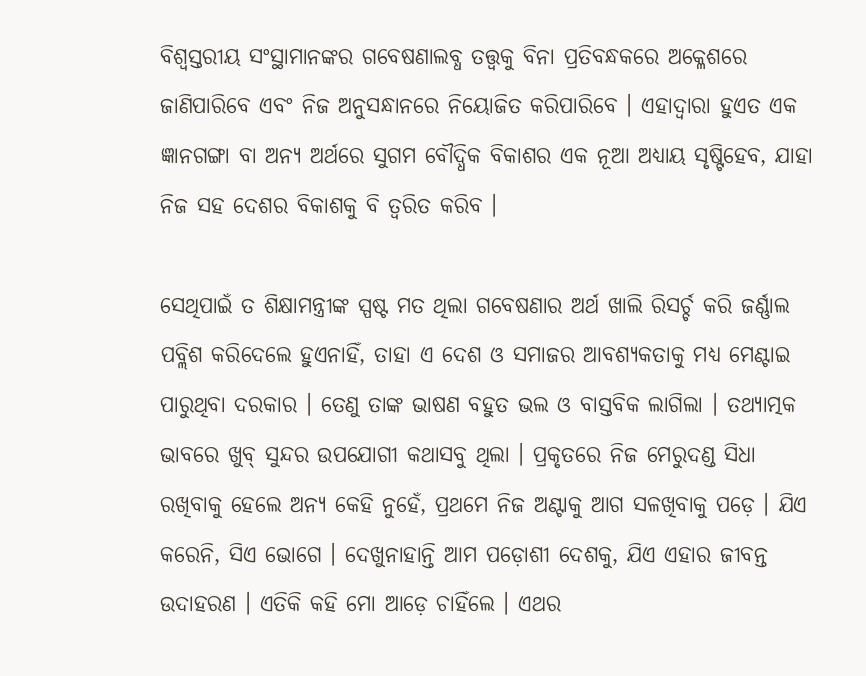ବିଶ୍ୱସ୍ତରୀୟ ସଂସ୍ଥାମାନଙ୍କର ଗବେଷଣାଲବ୍ଧ ତତ୍ତ୍ୱକୁ ବିନା ପ୍ରତିବନ୍ଧକରେ ଅକ୍ଳେଶରେ ଜାଣିପାରିବେ ଏବଂ ନିଜ ଅନୁସନ୍ଧାନରେ ନିୟୋଜିତ କରିପାରିବେ । ଏହାଦ୍ୱାରା ହୁଏତ ଏକ ଜ୍ଞାନଗଙ୍ଗା ବା ଅନ୍ୟ ଅର୍ଥରେ ସୁଗମ ବୌଦ୍ଧିକ ବିକାଶର ଏକ ନୂଆ ଅଧ୍ୟାୟ ସୃଷ୍ଟିହେବ, ଯାହା ନିଜ ସହ ଦେଶର ବିକାଶକୁ ବି ତ୍ୱରିତ କରିବ ।

ସେଥିପାଇଁ ତ ଶିକ୍ଷାମନ୍ତ୍ରୀଙ୍କ ସ୍ପଷ୍ଟ ମତ ଥିଲା ଗବେଷଣାର ଅର୍ଥ ଖାଲି ରିସର୍ଚ୍ଚ କରି ଜର୍ଣ୍ଣାଲ ପବ୍ଲିଶ କରିଦେଲେ ହୁଏନାହିଁ, ତାହା ଏ ଦେଶ ଓ ସମାଜର ଆବଶ୍ୟକତାକୁ ମଧ୍ୟ ମେଣ୍ଟାଇ ପାରୁଥିବା ଦରକାର । ତେଣୁ ତାଙ୍କ ଭାଷଣ ବହୁତ ଭଲ ଓ ବାସ୍ତବିକ ଲାଗିଲା । ତଥ୍ୟାତ୍ମକ ଭାବରେ ଖୁବ୍‌ ସୁନ୍ଦର ଉପଯୋଗୀ କଥାସବୁ ଥିଲା । ପ୍ରକୃତରେ ନିଜ ମେରୁଦଣ୍ଡ ସିଧା ରଖିବାକୁ ହେଲେ ଅନ୍ୟ କେହି ନୁହେଁ, ପ୍ରଥମେ ନିଜ ଅଣ୍ଟାକୁ ଆଗ ସଳଖିବାକୁ ପଡ଼େ । ଯିଏ କରେନି, ସିଏ ଭୋଗେ । ଦେଖୁନାହାନ୍ତି ଆମ ପଡ଼ୋଶୀ ଦେଶକୁ, ଯିଏ ଏହାର ଜୀବନ୍ତ ଉଦାହରଣ । ଏତିକି କହି ମୋ ଆଡ଼େ ଚାହିଁଲେ । ଏଥର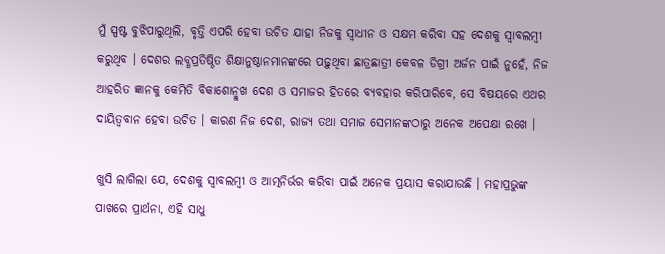ମୁଁ ସ୍ପଷ୍ଟ ବୁଝିପାରୁଥିଲି, ବୃତ୍ତି ଏପରି ହେବା ଉଚିତ ଯାହା ନିଜକୁ ସ୍ୱାଧୀନ ଓ ସକ୍ଷମ କରିବା ସହ ଦେଶକୁ ସ୍ୱାବଲମ୍ବୀ କରୁଥିବ । ଦେଶର ଲବ୍ଧପ୍ରତିଷ୍ଠିତ ଶିକ୍ଷାନୁଷ୍ଠାନମାନଙ୍କରେ ପଢ଼ୁଥିବା ଛାତ୍ରଛାତ୍ରୀ କେବଳ ଡିଗ୍ରୀ ଅର୍ଜନ ପାଇଁ ନୁହେଁ, ନିଜ ଆହରିତ ଜ୍ଞାନକୁ କେମିତି ବିକାଶୋନ୍ମୁଖ ଦେଶ ଓ ସମାଜର ହିତରେ ବ୍ୟବହାର କରିପାରିବେ, ସେ ବିଷୟରେ ଏଥର ଦାୟିତ୍ୱବାନ ହେବା ଉଚିତ । କାରଣ ନିଜ ଦେଶ, ରାଜ୍ୟ ତଥା ସମାଜ ସେମାନଙ୍କଠାରୁ ଅନେକ ଅପେକ୍ଷା ରଖେ ।

ଖୁସି ଲାଗିଲା ଯେ, ଦେଶକୁ ସ୍ୱାବଲମ୍ବୀ ଓ ଆତ୍ମନିର୍ଭର କରିବା ପାଇଁ ଅନେକ ପ୍ରୟାସ କରାଯାଉଛି । ମହାପ୍ରଭୁଙ୍କ ପାଖରେ ପ୍ରାର୍ଥନା, ଏହି ସାଧୁ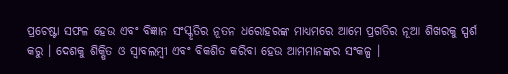ପ୍ରଚେଷ୍ଟା ସଫଳ ହେଉ ଏବଂ ବିଜ୍ଞାନ ସଂସ୍କୃତିର ନୂତନ ଧରୋହରଙ୍କ ମାଧ୍ୟମରେ ଆମେ ପ୍ରଗତିର ନୂଆ ଶିଖରକୁ ସ୍ପର୍ଶ କରୁ । ଦେଶକୁ ଶିକ୍ଷିତ ଓ ସ୍ୱାବଲମ୍ବୀ ଏବଂ ବିକଶିତ କରିବା ହେଉ ଆମମାନଙ୍କର ସଂକଳ୍ପ ।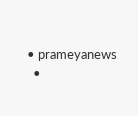• prameyanews
  •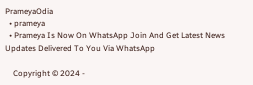PrameyaOdia
  • prameya
  • Prameya Is Now On WhatsApp Join And Get Latest News Updates Delivered To You Via WhatsApp

    Copyright © 2024 -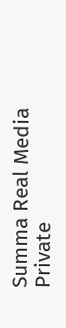Summa Real Media Private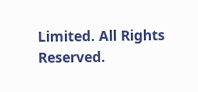Limited. All Rights Reserved.